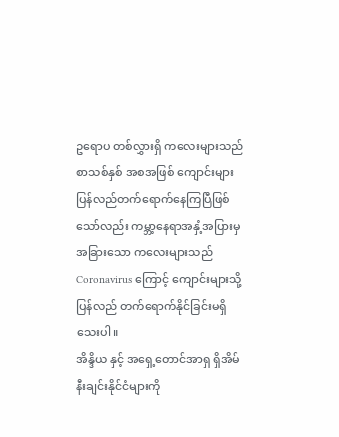ဥရောပ တစ်လွှားရှိ ကလေးများသည် စာသစ်နှစ် အစအဖြစ် ကျောင်းများပြန်လည်တက်ရောက်နေကြပြီဖြစ်သော်လည်း ကမ္ဘာ့နေရာအနှံ့အပြားမှ အခြားသော ကလေးများသည် Coronavirus ကြောင့် ကျောင်းများသို့ ပြန်လည် တက်ရောက်နိုင်ခြင်းမရှိသေးပါ။
အိန္ဒိယ နှင့် အရှေ့တောင်အာရှ ရှိအိမ်နီးချင်းနိုင်ငံများကို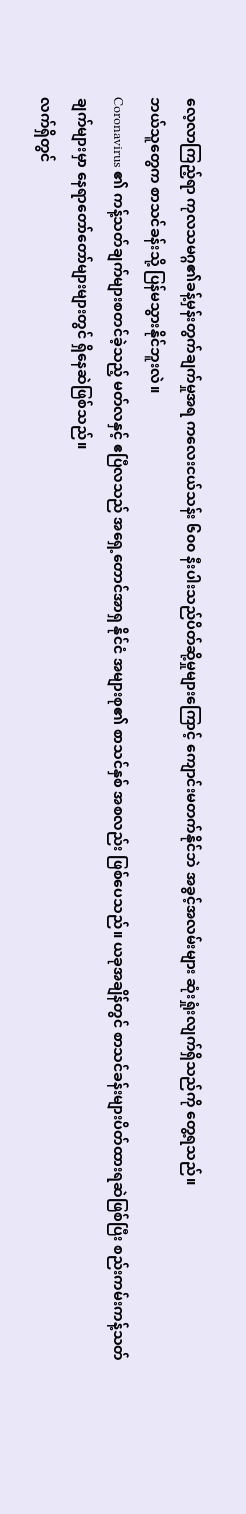လေ့လာကြည့်ရာ ကုလသမဂ္ဂ၏ခန့်မှန်းတွက်ချက်မှုအရ ကလေးငယ်သန်း ၆၀၀ နီးပါးသည်ပိတ်ဆို့မှုများကြောင့် ကျောင်းမတက်နိုင်ဘဲ အခွင့်အလမ်းများ ဆုံးရှုံးလျက်ရှိသည်ကို တွေ့ရသည်။
ဘယ်သူတွေက စာသင်ခန်းသို့ ပြန်မသွားနိုင်ဘူးလဲ။
Coronavirus ၏ ကန့်သတ်ချက်များစတင်ခဲ့သည့် မတ်လနှင့် ဧပြီလသည် အရှေ့တောင်အာရှ နိုင်ငံ အများစု၏ စာသင်နှစ် အစလည်း ဖြစ်ပေသည်။ ယခုအချိန်တွင် စာသင်ခန်းများပိတ်ထားရဆဲဖြစ်ပြီး စည်းကမ်းကန့်သတ်ချက်များမှာ နေရာတော်တော်များများတွင် ရှိနေဆဲဖြစ်သည်။
လက်ရှိတွင်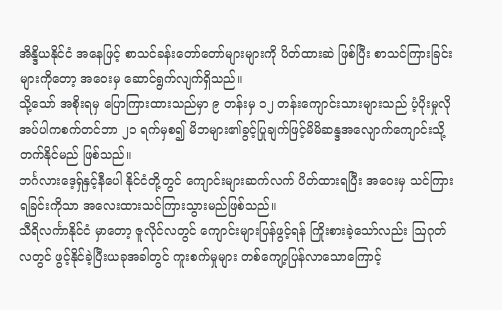အိန္ဒိယနိုင်ငံ အနေဖြင့် စာသင်ခန်းတော်တော်များများကို ပိတ်ထားဆဲ ဖြစ်ပြီး စာသင်ကြားခြင်းများကိုတော့ အဝေးမှ ဆောင်ရွက်လျက်ရှိသည်။
သို့သော် အစိုးရမှ ပြောကြားထားသည်မှာ ၉ တန်းမှ ၁၂ တန်းကျောင်းသားများသည် ပံ့ပိုးမှုလိုအပ်ပါကစက်တင်ဘာ ၂၁ ရက်မှစ၍ မိဘများ၏ခွင့်ပြုချက်ဖြင့်မိမိဆန္ဒအလျောက်ကျောင်းသို့တက်နိုင်မည် ဖြစ်သည်။
ဘင်္ဂလားဒေ့ရ်ှနှင့်နီပေါ နိုင်ငံတို့တွင် ကျောင်းများဆက်လက် ပိတ်ထားရပြီး အဝေးမှ သင်ကြားရခြင်းကိုသာ အလေးထားသင်ကြားသွားမည်ဖြစ်သည်။
သီရိလင်္ကာနိုင်ငံ မှာတော့ ဇူလိုင်လတွင် ကျောင်းများပြန်ဖွင့်ရန် ကြိုးစားခဲ့သော်လည်း ဩဂုတ်လတွင် ဖွင့်နိုင်ခဲ့ပြီးယခုအခါတွင် ကူးစက်မှုများ တစ်ကျော့ပြန်လာသောကြောင့်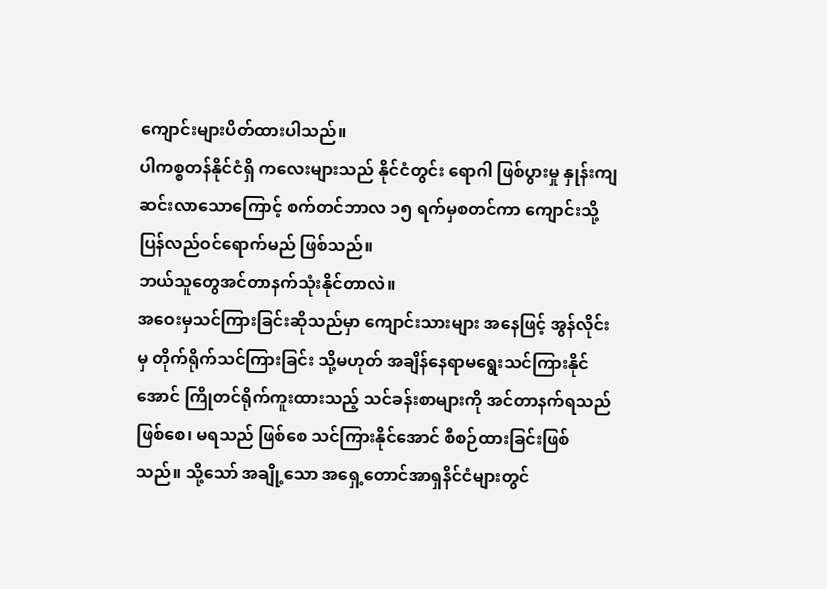ကျောင်းများပိတ်ထားပါသည်။
ပါကစ္စတန်နိုင်ငံရှိ ကလေးများသည် နိုင်ငံတွင်း ရောဂါ ဖြစ်ပွားမှု နှုန်းကျဆင်းလာသောကြောင့် စက်တင်ဘာလ ၁၅ ရက်မှစတင်ကာ ကျောင်းသို့ ပြန်လည်ဝင်ရောက်မည် ဖြစ်သည်။
ဘယ်သူတွေအင်တာနက်သုံးနိုင်တာလဲ။
အဝေးမှသင်ကြားခြင်းဆိုသည်မှာ ကျောင်းသားများ အနေဖြင့် အွန်လိုင်းမှ တိုက်ရိုက်သင်ကြားခြင်း သို့မဟုတ် အချိန်နေရာမရွေးသင်ကြားနိုင်အောင် ကြိုတင်ရိုက်ကူးထားသည့် သင်ခန်းစာများကို အင်တာနက်ရသည် ဖြစ်စေ၊ မရသည် ဖြစ်စေ သင်ကြားနိုင်အောင် စီစဉ်ထားခြင်းဖြစ်သည်။ သို့သော် အချို့သော အရှေ့တောင်အာရှနိင်ငံများတွင်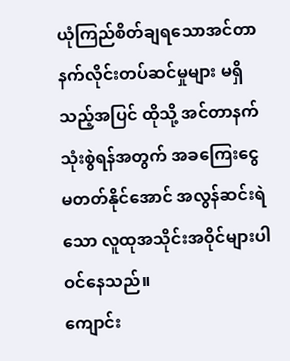ယုံကြည်စိတ်ချရသောအင်တာနက်လိုင်းတပ်ဆင်မှုများ မရှိသည့်အပြင် ထိုသို့ အင်တာနက်သုံးစွဲရန်အတွက် အခကြေးငွေ မတတ်နိုင်အောင် အလွန်ဆင်းရဲသော လူထုအသိုင်းအဝိုင်များပါဝင်နေသည်။
ကျောင်း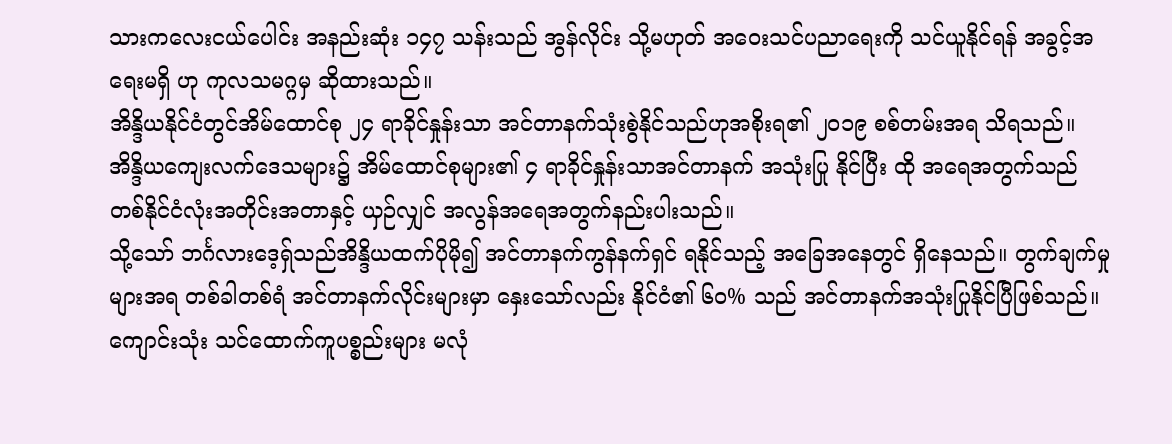သားကလေးငယ်ပေါင်း အနည်းဆုံး ၁၄၇ သန်းသည် အွန်လိုင်း သို့မဟုတ် အဝေးသင်ပညာရေးကို သင်ယူနိုင်ရန် အခွင့်အရေးမရှိ ဟု ကုလသမဂ္ဂမှ ဆိုထားသည်။
အိန္ဒိယနိုင်ငံတွင်အိမ်ထောင်စု ၂၄ ရာခိုင်နှုန်းသာ အင်တာနက်သုံးစွဲနိုင်သည်ဟုအစိုးရ၏ ၂၀၁၉ စစ်တမ်းအရ သိရသည်။ အိန္ဒိယကျေးလက်ဒေသများ၌ အိမ်ထောင်စုများ၏ ၄ ရာခိုင်နှုန်းသာအင်တာနက် အသုံးပြု နိုင်ပြီး ထို အရေအတွက်သည် တစ်နိုင်ငံလုံးအတိုင်းအတာနှင့် ယှဉ်လျှင် အလွန်အရေအတွက်နည်းပါးသည်။
သို့သော် ဘင်္ဂလားဒေ့ရ်ှသည်အိန္ဒိယထက်ပိုမို၍ အင်တာနက်ကွန်နက်ရှင် ရနိုင်သည့် အခြေအနေတွင် ရှိနေသည်။ တွက်ချက်မှုများအရ တစ်ခါတစ်ရံ အင်တာနက်လိုင်းများမှာ နှေးသော်လည်း နိုင်ငံ၏ ၆၀% သည် အင်တာနက်အသုံးပြုနိုင်ပြီဖြစ်သည်။
ကျောင်းသုံး သင်ထောက်ကူပစ္စည်းများ မလုံ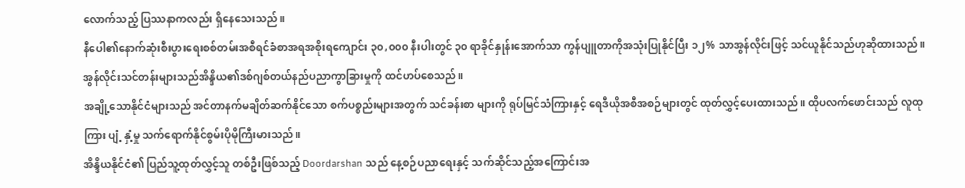လောက်သည့် ပြဿနာကလည်း ရှိနေသေးသည်။
နီပေါ၏နောက်ဆုံးစီးပွားရေးစစ်တမ်းအစီရင်ခံစာအရအစိုးရကျောင်း ၃၀,၀၀၀ နီးပါးတွင် ၃၀ ရာခိုင်နှုန်းအောက်သာ ကွန်ပျူတာကိုအသုံးပြုနိုင်ပြီး ၁၂% သာအွန်လိုင်းဖြင့် သင်ယူနိုင်သည်ဟုဆိုထားသည်။
အွန်လိုင်းသင်တန်းများသည်အိန္ဒိယ၏ဒစ်ဂျစ်တယ်နည်ပညာကွာခြားမှုကို ထင်ဟပ်စေသည်။
အချို့သောနိုင်ငံများသည် အင်တာနက်မချိတ်ဆက်နိုင်သော စက်ပစ္စည်းများအတွက် သင်ခန်းစာ များကို ရုပ်မြင်သံကြားနှင့် ရေဒီယိုအစီအစဉ်များတွင် ထုတ်လွှင့်ပေးထားသည်။ ထိုပလက်ဖောင်းသည် လူထုကြား ပျံ့ နှံ့မှု သက်ရောက်နိုင်စွမ်းပိုမိုကြီးမားသည်။
အိန္ဒိယနိုင်ငံ၏ ပြည်သူ့ထုတ်လွှင့်သူ တစ်ဦးဖြစ်သည့် Doordarshan သည် နေ့စဉ်ပညာရေးနှင့် သက်ဆိုင်သည့်အကြောင်းအ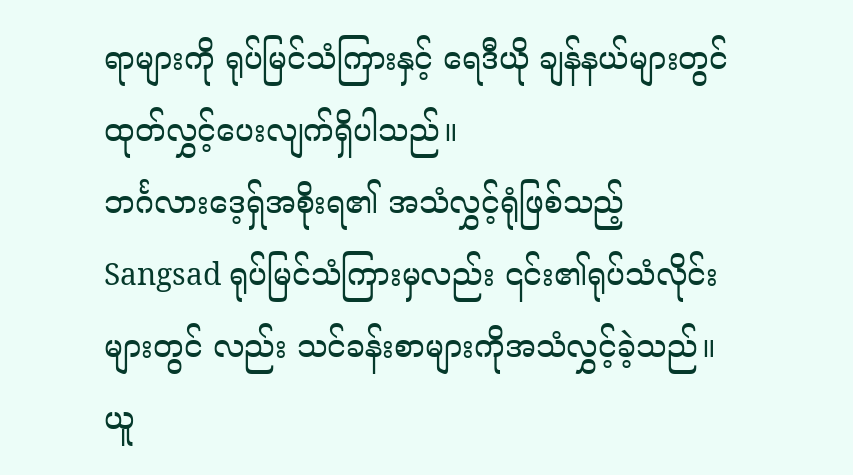ရာများကို ရုပ်မြင်သံကြားနှင့် ရေဒီယို ချန်နယ်များတွင် ထုတ်လွှင့်ပေးလျက်ရှိပါသည်။
ဘင်္ဂလားဒေ့ရ်ှအစိုးရ၏ အသံလွှင့်ရုံဖြစ်သည့် Sangsad ရုပ်မြင်သံကြားမှလည်း ၎င်း၏ရုပ်သံလိုင်းများတွင် လည်း သင်ခန်းစာများကိုအသံလွှင့်ခဲ့သည်။
ယူ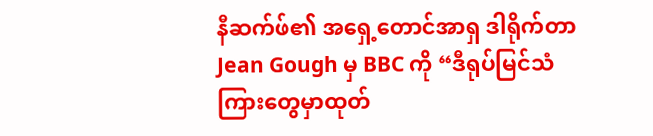နီဆက်ဖ်၏ အရှေ့တောင်အာရှ ဒါရိုက်တာ Jean Gough မှ BBC ကို “ဒီရုပ်မြင်သံကြားတွေမှာထုတ်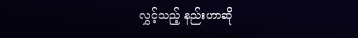လွှင့်သည့် နည်းဟာဆို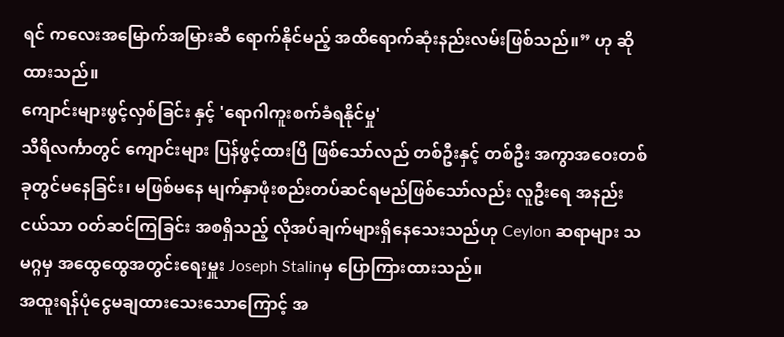ရင် ကလေးအမြောက်အမြားဆီ ရောက်နိုင်မည့် အထိရောက်ဆုံးနည်းလမ်းဖြစ်သည်။” ဟု ဆိုထားသည်။
ကျောင်းများဖွင့်လှစ်ခြင်း နှင့် 'ရောဂါကူးစက်ခံရနိုင်မှု'
သီရိလင်္ကာတွင် ကျောင်းများ ပြန်ဖွင့်ထားပြီ ဖြစ်သော်လည် တစ်ဦးနှင့် တစ်ဦး အကွာအဝေးတစ်ခုတွင်မနေခြင်း၊ မဖြစ်မနေ မျက်နှာဖုံးစည်းတပ်ဆင်ရမည်ဖြစ်သော်လည်း လူဦးရေ အနည်းငယ်သာ ဝတ်ဆင်ကြခြင်း အစရှိသည့် လိုအပ်ချက်များရှိနေသေးသည်ဟု Ceylon ဆရာများ သမဂ္ဂမှ အထွေထွေအတွင်းရေးမှူး Joseph Stalinမှ ပြောကြားထားသည်။
အထူးရန်ပုံငွေမချထားသေးသောကြောင့် အ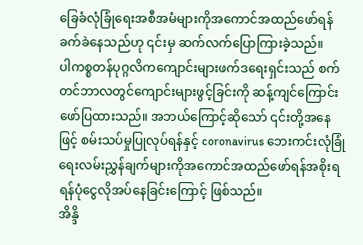ခြေခံလုံခြုံရေးအစီအမံများကိုအကောင်အထည်ဖော်ရန်ခက်ခဲနေသည်ဟု ၎င်းမှ ဆက်လက်ပြောကြားခဲ့သည်။
ပါကစ္စတန်ပုဂ္ဂလိကကျောင်းများဖက်ဒရေးရှင်းသည် စက်တင်ဘာလတွင်ကျောင်းများဖွင့်ခြင်းကို ဆန့်ကျင်ကြောင်း ဖော်ပြထားသည်။ အဘယ်ကြောင့်ဆိုသော် ၎င်းတို့အနေဖြင့် စမ်းသပ်မှုပြုလုပ်ရန်နှင့် coronavirus ဘေးကင်းလုံခြုံရေးလမ်းညွှန်ချက်များကိုအကောင်အထည်ဖော်ရန်အစိုးရရန်ပုံငွေလိုအပ်နေခြင်းကြောင့် ဖြစ်သည်။
အိန္ဒိ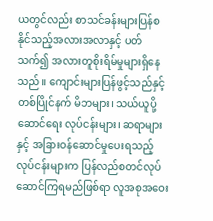ယတွင်လည်း စာသင်ခန်းများပြန်စနိုင်သည့်အလားအလာနှင့် ပတ်သက်၍ အလားတူစိုးရိမ်မှုများရှိနေသည်။ ကျောင်းများပြန်ဖွင့်သည်နှင့် တစ်ပြိုင်နက် မိဘများ၊ သယ်ယူပို့ဆောင်ရေး လုပ်ငန်းများ၊ ဆရာများနှင့် အခြားဝန်ဆောင်မှုပေးရသည့် လုပ်ငန်းများက ပြန်လည်စတင်လုပ်ဆောင်ကြရမည်ဖြစ်ရာ လူအစုအဝေး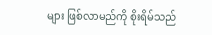များ ဖြစ်လာမည်ကို စိုးရိမ်သည်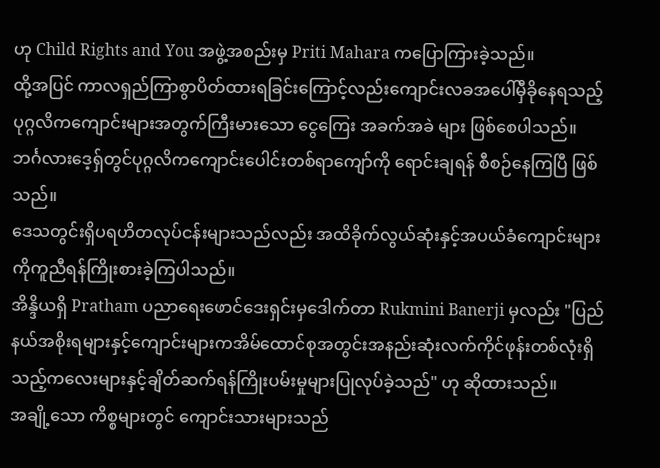ဟု Child Rights and You အဖွဲ့အစည်းမှ Priti Mahara ကပြောကြားခဲ့သည်။
ထို့အပြင် ကာလရှည်ကြာစွာပိတ်ထားရခြင်းကြောင့်လည်းကျောင်းလခအပေါ်မှီခိုနေရသည့်ပုဂ္ဂလိကကျောင်းများအတွက်ကြီးမားသော ငွေကြေး အခက်အခဲ များ ဖြစ်စေပါသည်။ ဘင်္ဂလားဒေ့ရ်ှတွင်ပုဂ္ဂလိကကျောင်းပေါင်းတစ်ရာကျော်ကို ရောင်းချရန် စီစဉ်နေကြပြီ ဖြစ်သည်။
ဒေသတွင်းရှိပရဟိတလုပ်ငန်းများသည်လည်း အထိခိုက်လွယ်ဆုံးနှင့်အပယ်ခံကျောင်းများကိုကူညီရန်ကြိုးစားခဲ့ကြပါသည်။
အိန္ဒိယရှိ Pratham ပညာရေးဖောင်ဒေးရှင်းမှဒေါက်တာ Rukmini Banerji မှလည်း "ပြည်နယ်အစိုးရများနှင့်ကျောင်းများကအိမ်ထောင်စုအတွင်းအနည်းဆုံးလက်ကိုင်ဖုန်းတစ်လုံးရှိသည့်ကလေးများနှင့်ချိတ်ဆက်ရန်ကြိုးပမ်းမှုများပြုလုပ်ခဲ့သည်" ဟု ဆိုထားသည်။
အချို့သော ကိစ္စများတွင် ကျောင်းသားများသည်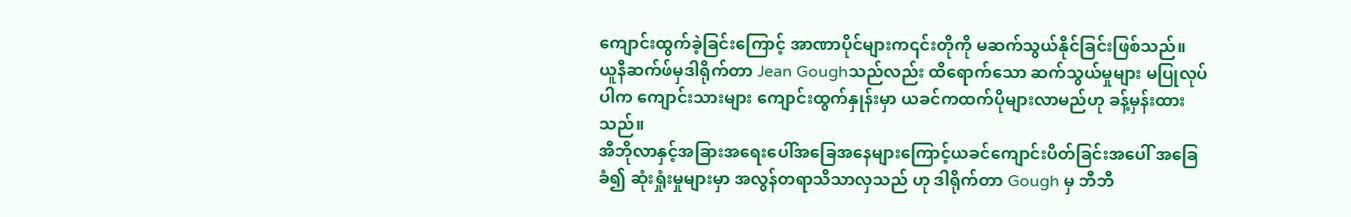ကျောင်းထွက်ခဲ့ခြင်းကြောင့် အာဏာပိုင်များက၎င်းတိုကို မဆက်သွယ်နိုင်ခြင်းဖြစ်သည်။
ယူနီဆက်ဖ်မှဒါရိုက်တာ Jean Goughသည်လည်း ထိရောက်သော ဆက်သွယ်မှုများ မပြုလုပ်ပါက ကျောင်းသားများ ကျောင်းထွက်နှုန်းမှာ ယခင်ကထက်ပိုများလာမည်ဟု ခန့်မှန်းထားသည်။
အီဘိုလာနှင့်အခြားအရေးပေါ်အခြေအနေများကြောင့်ယခင်ကျောင်းပိတ်ခြင်းအပေါ် အခြေခံ၍ ဆုံးရှုံးမှုများမှာ အလွန်တရာသိသာလှသည် ဟု ဒါရိုက်တာ Gough မှ ဘီဘီ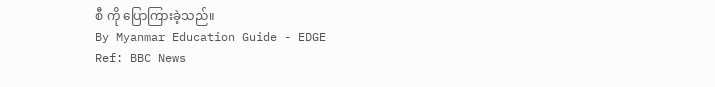စီ ကို ပြောကြားခဲ့သည်။
By Myanmar Education Guide - EDGE
Ref: BBC News